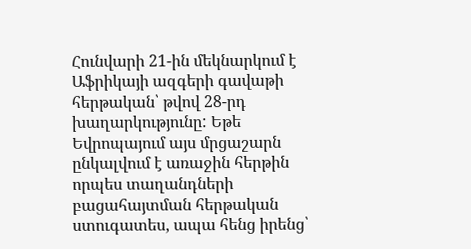Հունվարի 21-ին մեկնարկում է Աֆրիկայի ազգերի գավաթի հերթական՝ թվով 28-րդ խաղարկությունը: Եթե Եվրոպայում այս մրցաշարն ընկալվում է առաջին հերթին որպես տաղանդների բացահայտման հերթական ստուգատես, ապա հենց իրենց՝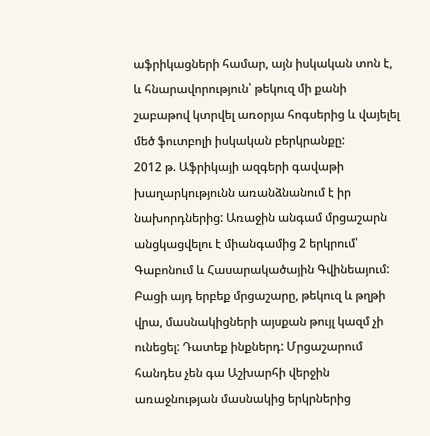աֆրիկացների համար, այն իսկական տոն է, և հնարավորություն՝ թեկուզ մի քանի շաբաթով կտրվել առօրյա հոգսերից և վայելել մեծ ֆուտբոլի իսկական բերկրանքը:
2012 թ. Աֆրիկայի ազգերի գավաթի խաղարկությունն առանձնանում է իր նախորդներից: Առաջին անգամ մրցաշարն անցկացվելու է միանգամից 2 երկրում՝ Գաբոնում և Հասարակածային Գվինեայում: Բացի այդ երբեք մրցաշարը, թեկուզ և թղթի վրա, մասնակիցների այսքան թույլ կազմ չի ունեցել: Դատեք ինքներդ: Մրցաշարում հանդես չեն գա Աշխարհի վերջին առաջնության մասնակից երկրներից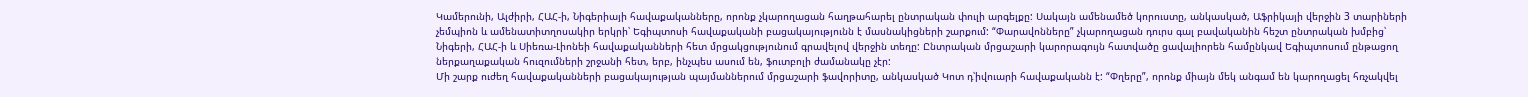Կամերունի, Ալժիրի, ՀԱՀ-ի, Նիգերիայի հավաքականները, որոնք չկարողացան հաղթահարել ընտրական փուլի արգելքը: Սակայն ամենամեծ կորուստը, անկասկած, Աֆրիկայի վերջին 3 տարիների չեմպիոն և ամենատիտղոսակիր երկրի՝ Եգիպտոսի հավաքականի բացակայությունն է մասնակիցների շարքում: “Փարավոնները” չկարողացան դուրս գալ բավականին հեշտ ընտրական խմբից՝ Նիգերի, ՀԱՀ-ի և Սիեռա-Լիոնեի հավաքականների հետ մրցակցությունում գրավելով վերջին տեղը: Ընտրական մրցաշարի կարորագույն հատվածը ցավալիորեն համընկավ Եգիպտոսում ընթացող ներքաղաքական հուզումների շրջանի հետ, երբ, ինչպես ասում են, ֆուտբոլի ժամանակը չէր:
Մի շարք ուժեղ հավաքականների բացակայության պայմաններում մրցաշարի ֆավորիտը, անկասկած Կոտ դ՝իվուարի հավաքականն է: “Փղերը”, որոնք միայն մեկ անգամ են կարողացել հռչակվել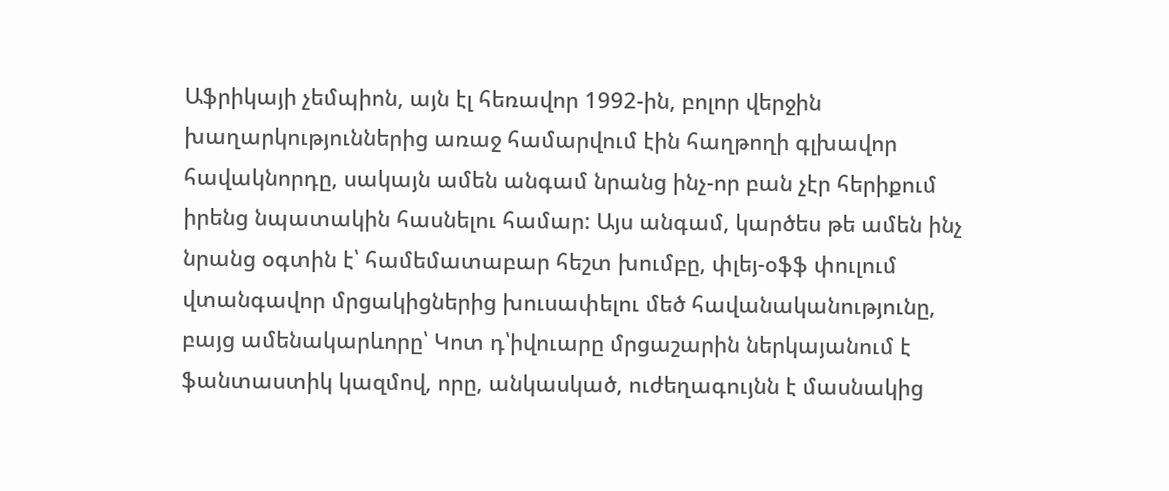Աֆրիկայի չեմպիոն, այն էլ հեռավոր 1992-ին, բոլոր վերջին խաղարկություններից առաջ համարվում էին հաղթողի գլխավոր հավակնորդը, սակայն ամեն անգամ նրանց ինչ-որ բան չէր հերիքում իրենց նպատակին հասնելու համար: Այս անգամ, կարծես թե ամեն ինչ նրանց օգտին է՝ համեմատաբար հեշտ խումբը, փլեյ-օֆֆ փուլում վտանգավոր մրցակիցներից խուսափելու մեծ հավանականությունը, բայց ամենակարևորը՝ Կոտ դ՝իվուարը մրցաշարին ներկայանում է ֆանտաստիկ կազմով, որը, անկասկած, ուժեղագույնն է մասնակից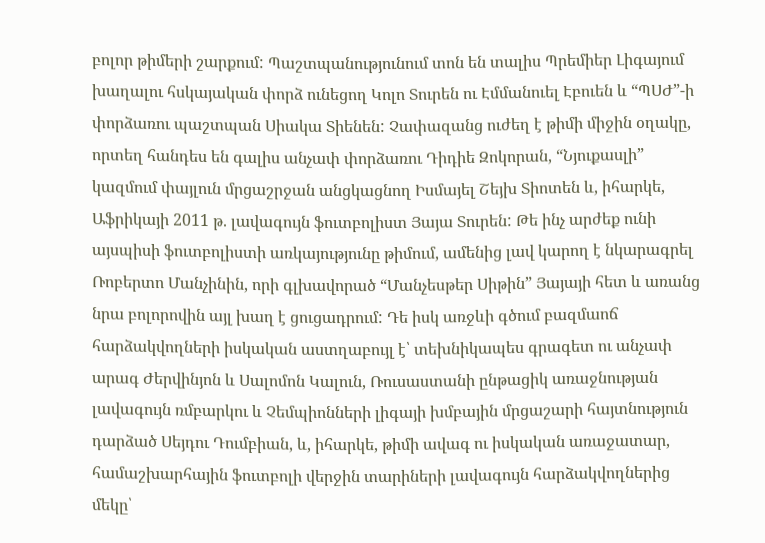բոլոր թիմերի շարքում: Պաշտպանությունում տոն են տալիս Պրեմիեր Լիգայում խաղալու հսկայական փորձ ունեցող Կոլո Տուրեն ու Էմմանուել Էբուեն և “ՊՍԺ”-ի փորձառու պաշտպան Սիակա Տիենեն: Չափազանց ուժեղ է թիմի միջին օղակը, որտեղ հանդես են գալիս անչափ փորձառու Դիդիե Զոկորան, “Նյուքասլի” կազմում փայլուն մրցաշրջան անցկացնող Իսմայել Շեյխ Տիոտեն և, իհարկե, Աֆրիկայի 2011 թ. լավագույն ֆուտբոլիստ Յայա Տուրեն: Թե ինչ արժեք ունի այսպիսի ֆուտբոլիստի առկայությունը թիմում, ամենից լավ կարող է նկարագրել Ռոբերտո Մանչինին, որի գլխավորած “Մանչեսթեր Սիթին” Յայայի հետ և առանց նրա բոլորովին այլ խաղ է ցուցադրում: Դե իսկ առջևի գծում բազմաոճ հարձակվողների իսկական աստղաբույլ է՝ տեխնիկապես գրագետ ու անչափ արագ Ժերվինյոն և Սալոմոն Կալուն, Ռուսաստանի ընթացիկ առաջնության լավագույն ռմբարկու և Չեմպիոնների լիգայի խմբային մրցաշարի հայտնություն դարձած Սեյդու Դումբիան, և, իհարկե, թիմի ավագ ու իսկական առաջատար, համաշխարհային ֆուտբոլի վերջին տարիների լավագույն հարձակվողներից մեկը՝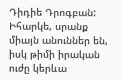Դիդիե Դրոգբան: Իհարկե, սրանք միայն անուններ են, իսկ թիմի իրական ուժը կերևա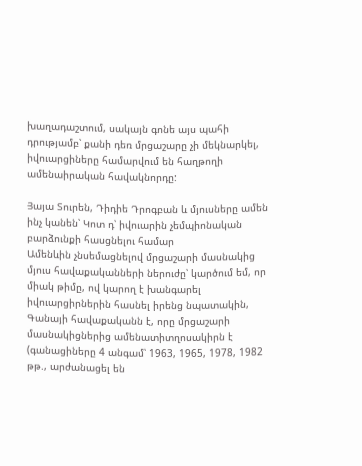խաղադաշտում, սակայն գոնե այս պահի դրությամբ՝ քանի դեռ մրցաշարը չի մեկնարկել, իվուարցիները համարվում են հաղթողի ամենաիրական հավակնորդը:

Յայա Տուրեն, Դիդիե Դրոգբան և մյուսները ամեն ինչ կանեն՝ Կոտ դ՝ իվուարին չեմպիոնական բարձունքի հասցնելու համար
Ամենևին չնսեմացնելով մրցաշարի մասնակից մյուս հավաքականների ներուժը՝ կարծում եմ, որ միակ թիմը, ով կարող է խանգարել իվուարցիրներին հասնել իրենց նպատակին, Գանայի հավաքականն է, որը մրցաշարի մասնակիցներից ամենատիտղոսակիրն է (գանացիները 4 անգամ՝ 1963, 1965, 1978, 1982 թթ., արժանացել են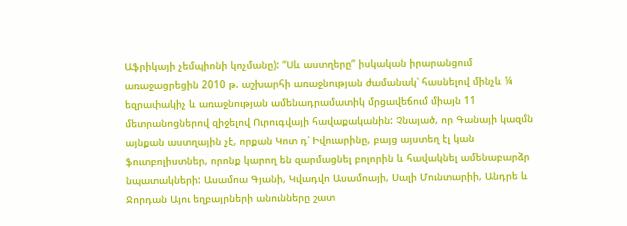Աֆրիկայի չեմպիոնի կոչմանը): “Սև աստղերը” իսկական իրարանցում առաջացրեցին 2010 թ. աշխարհի առաջնության ժամանակ՝ հասնելով մինչև ¼ եզրափակիչ և առաջնության ամենադրամատիկ մրցավեճում միայն 11 մետրանոցներով զիջելով Ուրուգվայի հավաքականին: Չնայած, որ Գանայի կազմն այնքան աստղային չէ, որքան Կոտ դ՝ Իվուարինը, բայց այստեղ էլ կան ֆուտբոլիստներ, որոնք կարող են զարմացնել բոլորին և հավակնել ամենաբարձր նպատակների: Ասամոա Գյանի, Կվադվո Ասամոայի, Սալի Մունտարիի, Անդրե և Ջորդան Այու եղբայրների անունները շատ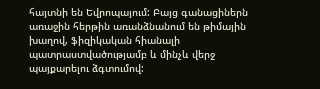հայտնի են Եվրոպայում: Բայց գանացիներն առաջին հերթին առանձնանում են թիմային խաղով, ֆիզիկական հիանալի պատրաստվածությամբ և մինչև վերջ պայքարելու ձգտումով: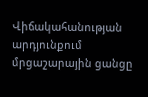Վիճակահանության արդյունքում մրցաշարային ցանցը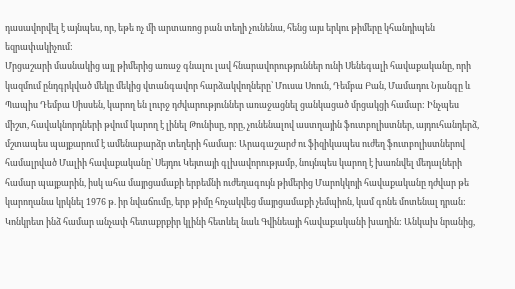դասավորվել է այնպես, որ, եթե ոչ մի արտառոց բան տեղի չունենա, հենց այս երկու թիմերը կհանդիպեն եզրափակիչում:
Մրցաշարի մասնակից այլ թիմերից առաջ գնալու լավ հնարավորություններ ունի Սենեգալի հավաքականը, որի կազմում ընդգրկված մեկը մեկից վտանգավոր հարձակվողները՝ Մուսա Սոուն, Դեմբա Բան, Մամադու Նյանգը և Պապիս Դեմբա Սիսսեն, կարող են լուրջ դժվարություններ առաջացնել ցանկացած մրցակցի համար: Ինչպես միշտ, հավակնորդների թվում կարող է լինել Թունիսը, որը, չունենալով աստղային ֆուտբոլիստներ, այդուհանդերձ, մշտապես պայքարում է ամենաբարձր տեղերի համար: Արագաշարժ ու ֆիզիկապես ուժեղ ֆուտբոլիստներով համալրված Մալիի հավաքականը՝ Սեյդու Կեյտայի գլխավորությամբ, նույնպես կարող է խառնվել մեդալների համար պայքարին, իսկ ահա մայրցամաքի երբեմնի ուժեղագույն թիմերից Մարոկկոյի հավաքականը դժվար թե կարողանա կրկնել 1976 թ. իր նվաճումը, երբ թիմը հռչակվեց մայրցամաքի չեմպիոն, կամ գոնե մոտենալ դրան:
Կոնկրետ ինձ համար անչափ հետաքրքիր կլինի հետևել նաև Գվինեայի հավաքականի խաղին: Անկախ նրանից,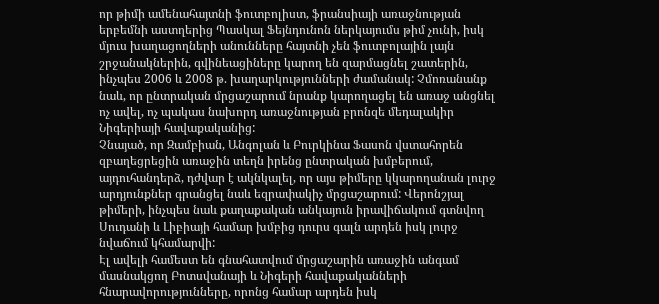որ թիմի ամենահայտնի ֆուտբոլիստ, ֆրանսիայի առաջնության երբեմնի աստղերից Պասկալ Ֆեյնդունոն ներկայումս թիմ չունի, իսկ մյուս խաղացողների անունները հայտնի չեն ֆուտբոլային լայն շրջանակներին, գվինեացիները կարող են զարմացնել շատերին, ինչպես 2006 և 2008 թ. խաղարկությունների ժամանակ: Չմոռանանք նաև, որ ընտրական մրցաշարում նրանք կարողացել են առաջ անցնել ոչ ավել, ոչ պակաս նախորդ առաջնության բրոնզե մեդալակիր Նիգերիայի հավաքականից:
Չնայած, որ Զամբիան, Անգոլան և Բուրկինա Ֆասոն վստահորեն զբաղեցրեցին առաջին տեղն իրենց ընտրական խմբերում, այդուհանդերձ, դժվար է ակնկալել, որ այս թիմերը կկարողանան լուրջ արդյունքներ գրանցել նաև եզրափակիչ մրցաշարում: Վերոնշյալ թիմերի, ինչպես նաև քաղաքական անկայուն իրավիճակում գտնվող Սուդանի և Լիբիայի համար խմբից դուրս գալն արդեն իսկ լուրջ նվաճում կհամարվի:
Էլ ավելի համեստ են գնահատվում մրցաշարին առաջին անգամ մասնակցող Բոտսվանայի և Նիգերի հավաքականների հնարավորությունները, որոնց համար արդեն իսկ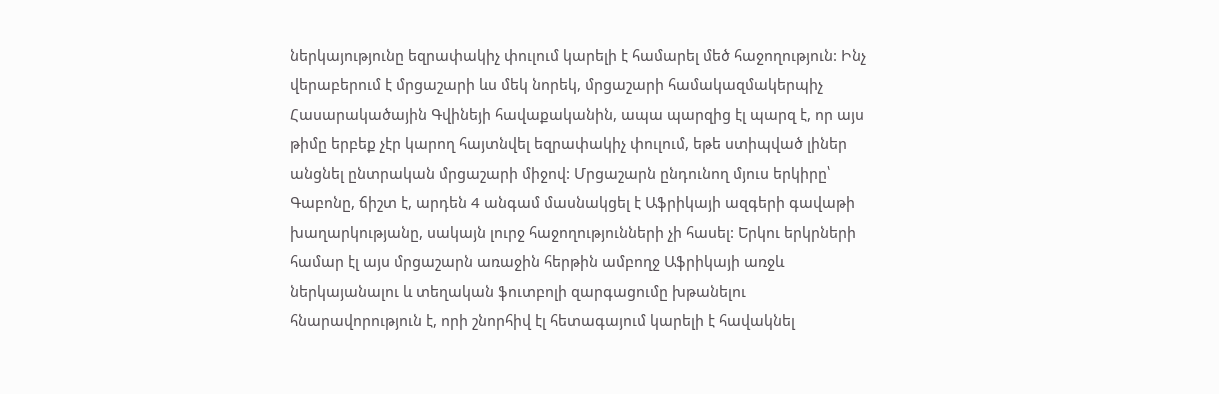ներկայությունը եզրափակիչ փուլում կարելի է համարել մեծ հաջողություն: Ինչ վերաբերում է մրցաշարի ևս մեկ նորեկ, մրցաշարի համակազմակերպիչ Հասարակածային Գվինեյի հավաքականին, ապա պարզից էլ պարզ է, որ այս թիմը երբեք չէր կարող հայտնվել եզրափակիչ փուլում, եթե ստիպված լիներ անցնել ընտրական մրցաշարի միջով: Մրցաշարն ընդունող մյուս երկիրը՝ Գաբոնը, ճիշտ է, արդեն 4 անգամ մասնակցել է Աֆրիկայի ազգերի գավաթի խաղարկությանը, սակայն լուրջ հաջողությունների չի հասել: Երկու երկրների համար էլ այս մրցաշարն առաջին հերթին ամբողջ Աֆրիկայի առջև ներկայանալու և տեղական ֆուտբոլի զարգացումը խթանելու հնարավորություն է, որի շնորհիվ էլ հետագայում կարելի է հավակնել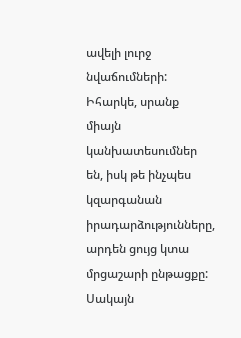ավելի լուրջ նվաճումների:
Իհարկե, սրանք միայն կանխատեսումներ են, իսկ թե ինչպես կզարգանան իրադարձությունները, արդեն ցույց կտա մրցաշարի ընթացքը: Սակայն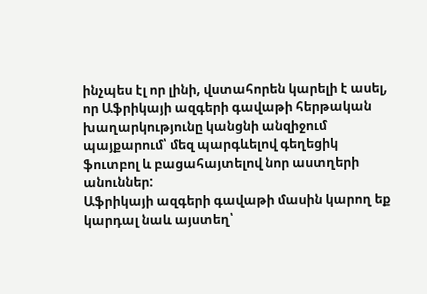ինչպես էլ որ լինի, վստահորեն կարելի է ասել, որ Աֆրիկայի ազգերի գավաթի հերթական խաղարկությունը կանցնի անզիջում պայքարում՝ մեզ պարգևելով գեղեցիկ ֆուտբոլ և բացահայտելով նոր աստղերի անուններ:
Աֆրիկայի ազգերի գավաթի մասին կարող եք կարդալ նաև այստեղ՝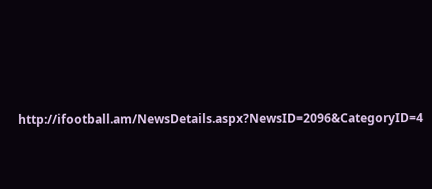http://ifootball.am/NewsDetails.aspx?NewsID=2096&CategoryID=4